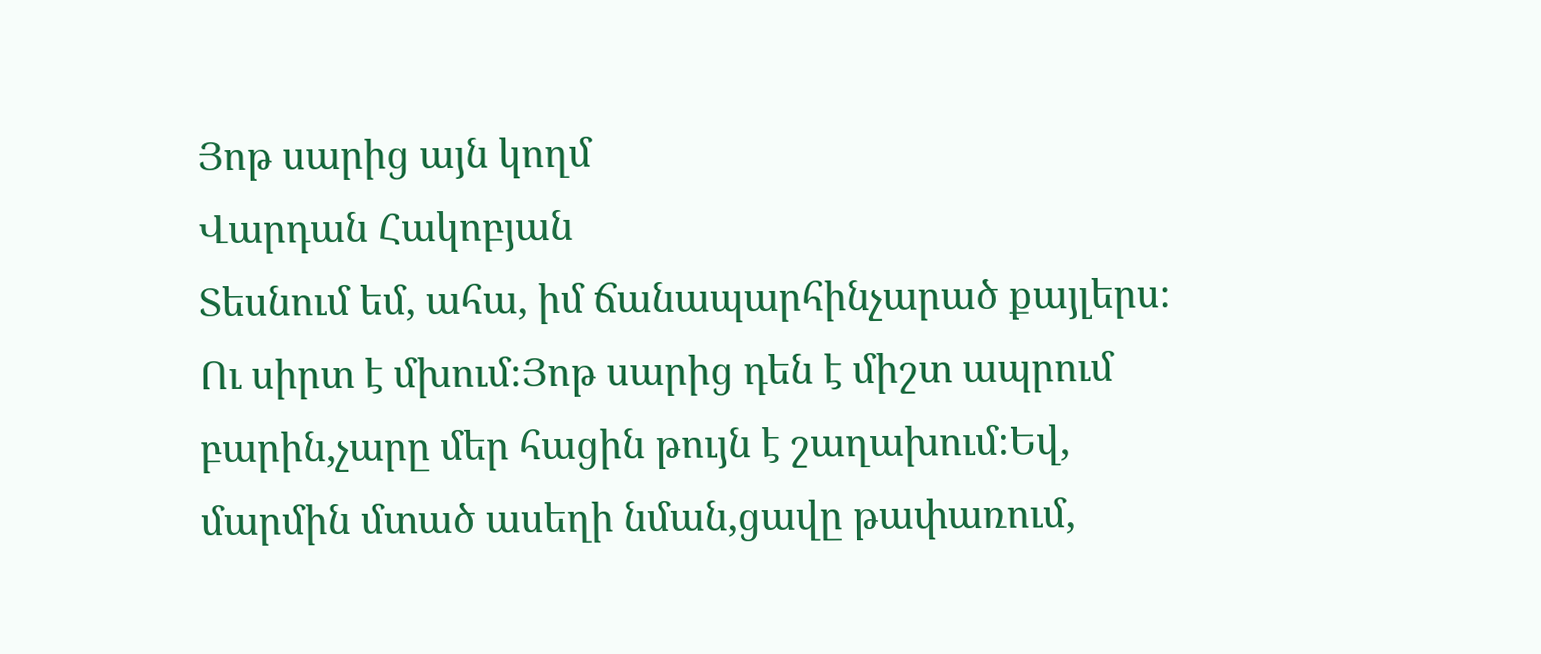Յոթ սարից այն կողմ
Վարդան Հակոբյան
Տեսնում եմ, ահա, իմ ճանապարհինչարած քայլերս։ Ու սիրտ է մխում։Յոթ սարից դեն է միշտ ապրում բարին,չարը մեր հացին թույն է շաղախում։Եվ, մարմին մտած ասեղի նման,ցավը թափառում,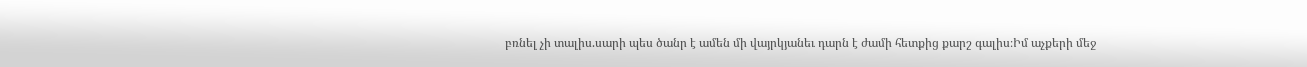բռնել չի տալիս.սարի պես ծանր է ամեն մի վայրկյանեւ դարն է ժամի հետքից քարշ գալիս։Իմ աչքերի մեջ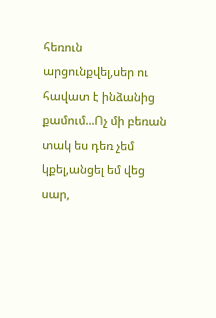հեռուն արցունքվել,սեր ու հավատ է ինձանից քամում...Ոչ մի բեռան տակ ես դեռ չեմ կքել,անցել եմ վեց սար,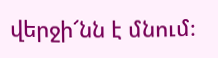վերջի՜նն է մնում։